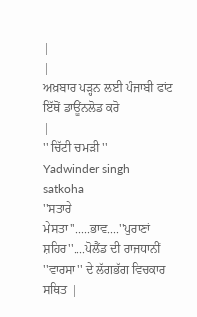|
|
ਅਖ਼ਬਾਰ ਪੜ੍ਹਨ ਲਈ ਪੰਜਾਬੀ ਫਾਂਟ ਇੱਥੋਂ ਡਾਊਂਨਲੋਡ ਕਰੋ
|
'' ਚਿੱਟੀ ਚਮੜੀ ''
Yadwinder singh
satkoha
''ਸਤਾਰੇ ਮੇਸਤਾ''.....ਭਾਵ....''ਪੁਰਾਣਾਂ ਸ਼ਹਿਰ''....ਪੋਲੈਂਡ ਦੀ ਰਾਜਧਾਨੀਂ ''ਵਾਰਸਾ'' ਦੇ ਲੱਗਭੱਗ ਵਿਚਕਾਰ ਸਥਿਤ |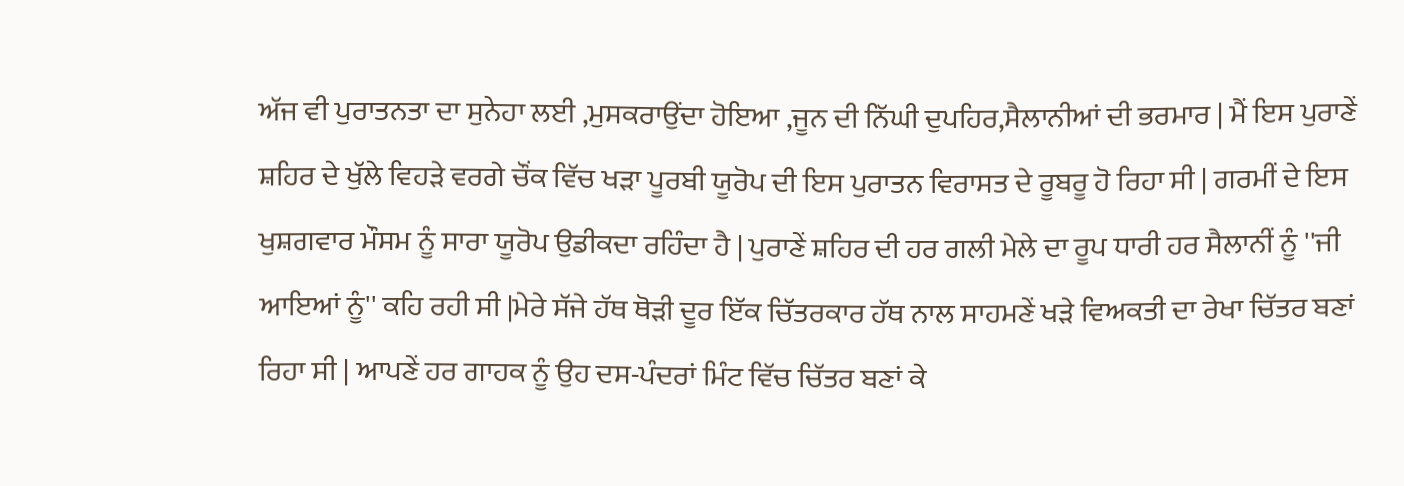ਅੱਜ ਵੀ ਪੁਰਾਤਨਤਾ ਦਾ ਸੁਨੇਹਾ ਲਈ ,ਮੁਸਕਰਾਉਂਦਾ ਹੋਇਆ ,ਜੂਨ ਦੀ ਨਿੱਘੀ ਦੁਪਹਿਰ,ਸੈਲਾਨੀਆਂ ਦੀ ਭਰਮਾਰ | ਮੈਂ ਇਸ ਪੁਰਾਣੇਂ ਸ਼ਹਿਰ ਦੇ ਖੁੱਲੇ ਵਿਹੜੇ ਵਰਗੇ ਚੌਂਕ ਵਿੱਚ ਖੜਾ ਪੂਰਬੀ ਯੂਰੋਪ ਦੀ ਇਸ ਪੁਰਾਤਨ ਵਿਰਾਸਤ ਦੇ ਰੂਬਰੂ ਹੋ ਰਿਹਾ ਸੀ | ਗਰਮੀਂ ਦੇ ਇਸ ਖੁਸ਼ਗਵਾਰ ਮੌਸਮ ਨੂੰ ਸਾਰਾ ਯੂਰੋਪ ਉਡੀਕਦਾ ਰਹਿੰਦਾ ਹੈ | ਪੁਰਾਣੇਂ ਸ਼ਹਿਰ ਦੀ ਹਰ ਗਲੀ ਮੇਲੇ ਦਾ ਰੂਪ ਧਾਰੀ ਹਰ ਸੈਲਾਨੀਂ ਨੂੰ ''ਜੀ ਆਇਆਂ ਨੂੰ'' ਕਹਿ ਰਹੀ ਸੀ |ਮੇਰੇ ਸੱਜੇ ਹੱਥ ਥੋੜੀ ਦੂਰ ਇੱਕ ਚਿੱਤਰਕਾਰ ਹੱਥ ਨਾਲ ਸਾਹਮਣੇਂ ਖੜੇ ਵਿਅਕਤੀ ਦਾ ਰੇਖਾ ਚਿੱਤਰ ਬਣਾਂ ਰਿਹਾ ਸੀ | ਆਪਣੇਂ ਹਰ ਗਾਹਕ ਨੂੰ ਉਹ ਦਸ-ਪੰਦਰਾਂ ਮਿੰਟ ਵਿੱਚ ਚਿੱਤਰ ਬਣਾਂ ਕੇ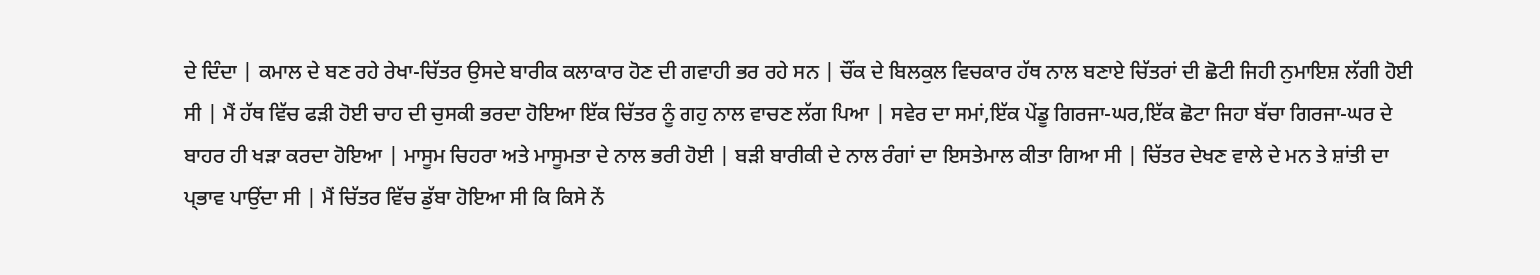ਦੇ ਦਿੰਦਾ | ਕਮਾਲ ਦੇ ਬਣ ਰਹੇ ਰੇਖਾ-ਚਿੱਤਰ ਉਸਦੇ ਬਾਰੀਕ ਕਲਾਕਾਰ ਹੋਣ ਦੀ ਗਵਾਹੀ ਭਰ ਰਹੇ ਸਨ | ਚੌਂਕ ਦੇ ਬਿਲਕੁਲ ਵਿਚਕਾਰ ਹੱਥ ਨਾਲ ਬਣਾਏ ਚਿੱਤਰਾਂ ਦੀ ਛੋਟੀ ਜਿਹੀ ਨੁਮਾਇਸ਼ ਲੱਗੀ ਹੋਈ ਸੀ | ਮੈਂ ਹੱਥ ਵਿੱਚ ਫੜੀ ਹੋਈ ਚਾਹ ਦੀ ਚੁਸਕੀ ਭਰਦਾ ਹੋਇਆ ਇੱਕ ਚਿੱਤਰ ਨੂੰ ਗਹੁ ਨਾਲ ਵਾਚਣ ਲੱਗ ਪਿਆ | ਸਵੇਰ ਦਾ ਸਮਾਂ,ਇੱਕ ਪੇਂਡੂ ਗਿਰਜਾ-ਘਰ,ਇੱਕ ਛੋਟਾ ਜਿਹਾ ਬੱਚਾ ਗਿਰਜਾ-ਘਰ ਦੇ ਬਾਹਰ ਹੀ ਖੜਾ ਕਰਦਾ ਹੋਇਆ | ਮਾਸੂਮ ਚਿਹਰਾ ਅਤੇ ਮਾਸੂਮਤਾ ਦੇ ਨਾਲ ਭਰੀ ਹੋਈ | ਬੜੀ ਬਾਰੀਕੀ ਦੇ ਨਾਲ ਰੰਗਾਂ ਦਾ ਇਸਤੇਮਾਲ ਕੀਤਾ ਗਿਆ ਸੀ | ਚਿੱਤਰ ਦੇਖਣ ਵਾਲੇ ਦੇ ਮਨ ਤੇ ਸ਼ਾਂਤੀ ਦਾ ਪ੍ਭਾਵ ਪਾਉਂਦਾ ਸੀ | ਮੈਂ ਚਿੱਤਰ ਵਿੱਚ ਡੁੱਬਾ ਹੋਇਆ ਸੀ ਕਿ ਕਿਸੇ ਨੇਂ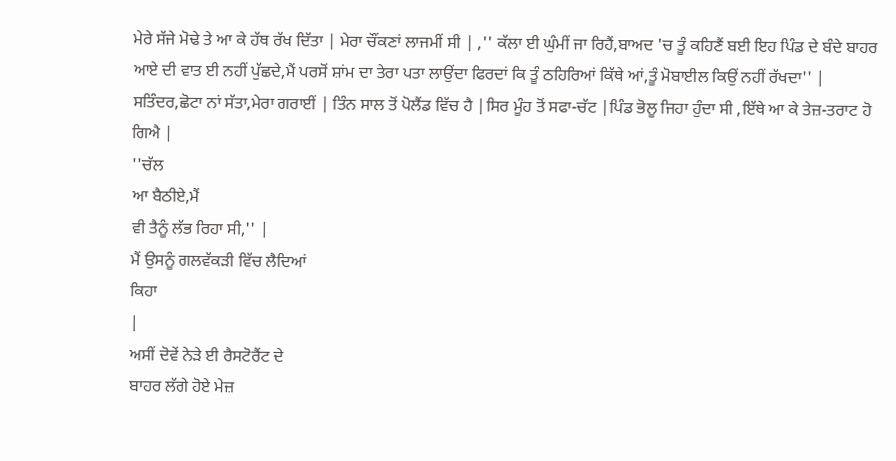ਮੇਰੇ ਸੱਜੇ ਮੋਢੇ ਤੇ ਆ ਕੇ ਹੱਥ ਰੱਖ ਦਿੱਤਾ | ਮੇਰਾ ਚੌਂਕਣਾਂ ਲਾਜਮੀਂ ਸੀ | ,'' ਕੱਲਾ ਈ ਘੁੰਮੀਂ ਜਾ ਰਿਹੈਂ,ਬਾਅਦ 'ਚ ਤੂੰ ਕਹਿਣੈਂ ਬਈ ਇਹ ਪਿੰਡ ਦੇ ਬੰਦੇ ਬਾਹਰ ਆਏ ਦੀ ਵਾਤ ਈ ਨਹੀਂ ਪੁੱਛਦੇ,ਮੈਂ ਪਰਸੋਂ ਸ਼ਾਂਮ ਦਾ ਤੇਰਾ ਪਤਾ ਲਾਉਂਦਾ ਫਿਰਦਾਂ ਕਿ ਤੂੰ ਠਹਿਰਿਆਂ ਕਿੱਥੇ ਆਂ,ਤੂੰ ਮੋਬਾਈਲ ਕਿਉਂ ਨਹੀਂ ਰੱਖਦਾ'' | ਸਤਿੰਦਰ,ਛੋਟਾ ਨਾਂ ਸੱਤਾ,ਮੇਰਾ ਗਰਾਈਂ | ਤਿੰਨ ਸਾਲ ਤੋਂ ਪੋਲੈਂਡ ਵਿੱਚ ਹੈ |ਸਿਰ ਮੂੰਹ ਤੋਂ ਸਫਾ-ਚੱਟ |ਪਿੰਡ ਭੋਲੂ ਜਿਹਾ ਹੁੰਦਾ ਸੀ ,ਇੱਥੇ ਆ ਕੇ ਤੇਜ਼-ਤਰਾਟ ਹੋ ਗਿਐ |
''ਚੱਲ
ਆ ਬੈਠੀਏ,ਮੈਂ
ਵੀ ਤੈਨੂੰ ਲੱਭ ਰਿਹਾ ਸੀ,'' |
ਮੈਂ ਉਸਨੂੰ ਗਲਵੱਕੜੀ ਵਿੱਚ ਲੈਦਿਆਂ
ਕਿਹਾ
|
ਅਸੀਂ ਦੋਵੇਂ ਨੇੜੇ ਈ ਰੈਸਟੋਰੈਂਟ ਦੇ
ਬਾਹਰ ਲੱਗੇ ਹੋਏ ਮੇਜ਼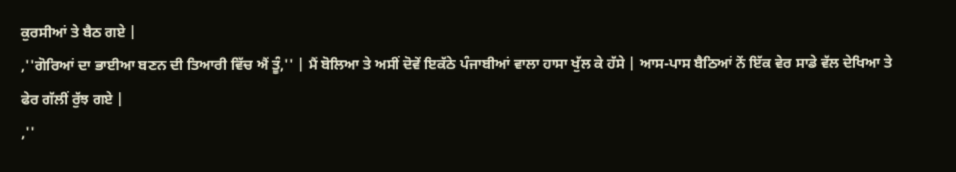ਕੁਰਸੀਆਂ ਤੇ ਬੈਠ ਗਏ |
,''ਗੋਰਿਆਂ ਦਾ ਭਾਈਆ ਬਣਨ ਦੀ ਤਿਆਰੀ ਵਿੱਚ ਐਂ ਤੂੰ,'' | ਮੈਂ ਬੋਲਿਆ ਤੇ ਅਸੀਂ ਦੋਵੇਂ ਇਕੱਠੇ ਪੰਜਾਬੀਆਂ ਵਾਲਾ ਹਾਸਾ ਖੁੱਲ ਕੇ ਹੱਸੇ | ਆਸ-ਪਾਸ ਬੈਠਿਆਂ ਨੇਂ ਇੱਕ ਵੇਰ ਸਾਡੇ ਵੱਲ ਦੇਖਿਆ ਤੇ ਫੇਰ ਗੱਲੀਂ ਰੁੱਝ ਗਏ |
,''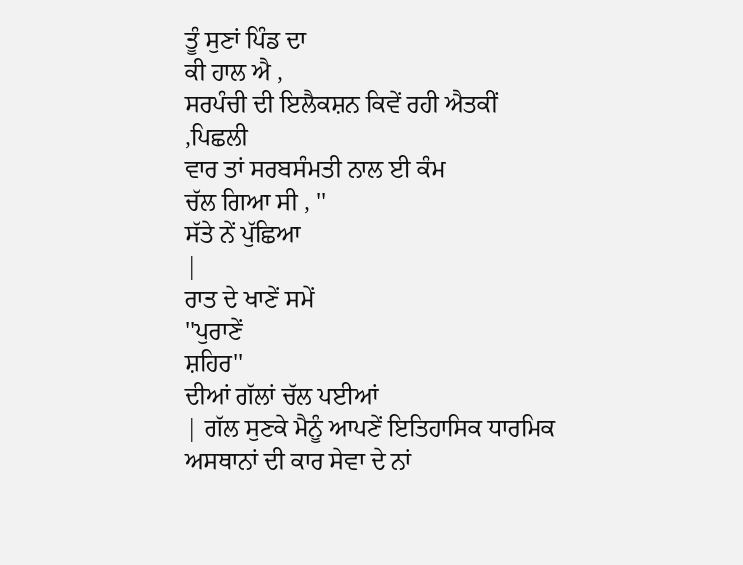ਤੂੰ ਸੁਣਾਂ ਪਿੰਡ ਦਾ
ਕੀ ਹਾਲ ਐ ,
ਸਰਪੰਚੀ ਦੀ ਇਲੈਕਸ਼ਨ ਕਿਵੇਂ ਰਹੀ ਐਤਕੀਂ
,ਪਿਛਲੀ
ਵਾਰ ਤਾਂ ਸਰਬਸੰਮਤੀ ਨਾਲ ਈ ਕੰਮ
ਚੱਲ ਗਿਆ ਸੀ , ''
ਸੱਤੇ ਨੇਂ ਪੁੱਛਿਆ
|
ਰਾਤ ਦੇ ਖਾਣੇਂ ਸਮੇਂ
''ਪੁਰਾਣੇਂ
ਸ਼ਹਿਰ''
ਦੀਆਂ ਗੱਲਾਂ ਚੱਲ ਪਈਆਂ
| ਗੱਲ ਸੁਣਕੇ ਮੈਨੂੰ ਆਪਣੇਂ ਇਤਿਹਾਸਿਕ ਧਾਰਮਿਕ ਅਸਥਾਨਾਂ ਦੀ ਕਾਰ ਸੇਵਾ ਦੇ ਨਾਂ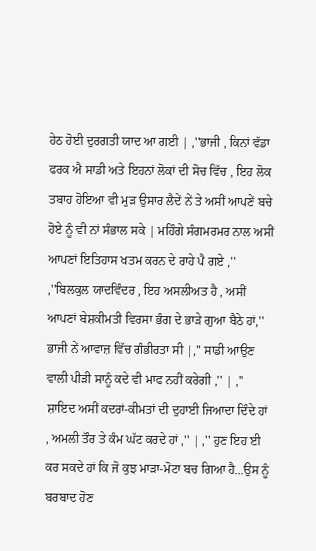ਹੇਠ ਹੋਈ ਦੁਰਗਤੀ ਯਾਦ ਆ ਗਈ | ,''ਭਾਜੀ , ਕਿਨਾਂ ਵੱਡਾ ਫਰਕ ਐ ਸਾਡੀ ਅਤੇ ਇਹਨਾਂ ਲੋਕਾਂ ਦੀ ਸੋਚ ਵਿੱਚ , ਇਹ ਲੋਕ ਤਬਾਹ ਹੋਇਆ ਵੀ ਮੁੜ ਉਸਾਰ ਲੈਦੇਂ ਨੇਂ ਤੇ ਅਸੀਂ ਆਪਣੇਂ ਬਚੇ ਹੋਏ ਨੂੰ ਵੀ ਨਾਂ ਸੰਭਾਲ ਸਕੇ | ਮਹਿੰਗੇ ਸੰਗਮਰਮਰ ਨਾਲ ਅਸੀਂ ਆਪਣਾਂ ਇਤਿਹਾਸ ਖਤਮ ਕਰਨ ਦੇ ਰਾਹੇ ਪੈ ਗਏ ,'' ,''ਬਿਲਕੁਲ ਯਾਦਵਿੰਦਰ , ਇਹ ਅਸਲੀਅਤ ਹੈ , ਅਸੀਂ ਆਪਣਾਂ ਬੇਸ਼ਕੀਮਤੀ ਵਿਰਸਾ ਭੰਗ ਦੇ ਭਾੜੇ ਗੁਆ ਬੈਠੇ ਹਾਂ,'' ਭਾਜੀ ਨੇਂ ਆਵਾਜ਼ ਵਿੱਚ ਗੰਭੀਰਤਾ ਸੀ |,'' ਸਾਡੀ ਆਉਣ ਵਾਲੀ ਪੀੜੀ ਸਾਨੂੰ ਕਦੇ ਵੀ ਮਾਫ ਨਹੀਂ ਕਰੇਗੀ ,'' | ,'' ਸ਼ਾਇਦ ਅਸੀਂ ਕਦਰਾਂ-ਕੀਮਤਾਂ ਦੀ ਦੁਹਾਈ ਜਿਆਦਾ ਦਿੰਦੇ ਹਾਂ , ਅਮਲੀ ਤੌਰ ਤੇ ਕੰਮ ਘੱਟ ਕਰਦੇ ਹਾਂ ,'' | ,'' ਹੁਣ ਇਹ ਈ ਕਰ ਸਕਦੇ ਹਾਂ ਕਿ ਜੋ ਕੁਝ ਮਾੜਾ-ਮੋਟਾ ਬਚ ਗਿਆ ਹੈ...ਉਸ ਨੂੰ ਬਰਬਾਦ ਹੋਣ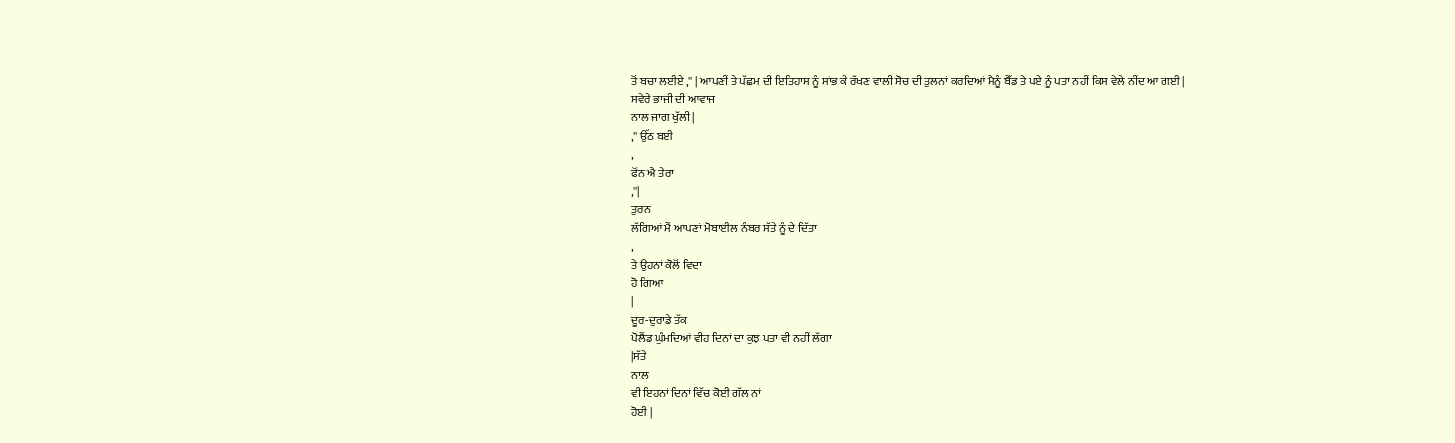ਤੋਂ ਬਚਾ ਲਈਏ ,'' | ਆਪਣੀਂ ਤੇ ਪੱਛਮ ਦੀ ਇਤਿਹਾਸ ਨੂੰ ਸਾਂਭ ਕੇ ਰੱਖਣ ਵਾਲੀ ਸੋਚ ਦੀ ਤੁਲਨਾਂ ਕਰਦਿਆਂ ਮੈਨੂੰ ਬੈੱਡ ਤੇ ਪਏ ਨੂੰ ਪਤਾ ਨਹੀਂ ਕਿਸ ਵੇਲੇ ਨੀਂਦ ਆ ਗਈ |
ਸਵੇਰੇ ਭਾਜੀ ਦੀ ਆਵਾਜ
ਨਾਲ ਜਾਗ ਖੁੱਲੀ |
,'' ਉੱਠ ਬਈ
,
ਫੋਂਨ ਐ ਤੇਰਾ
,''|
ਤੁਰਨ
ਲੱਗਿਆਂ ਮੈਂ ਆਪਣਾਂ ਮੋਬਾਈਲ ਨੰਬਰ ਸੱਤੇ ਨੂੰ ਦੇ ਦਿੱਤਾ
,
ਤੇ ਉਹਨਾਂ ਕੋਲੋਂ ਵਿਦਾ
ਹੋ ਗਿਆ
|
ਦੂਰ-ਦੁਰਾਡੇ ਤੱਕ
ਪੋਲੈਂਡ ਘੁੰਮਦਿਆਂ ਵੀਹ ਦਿਨਾਂ ਦਾ ਕੁਝ ਪਤਾ ਵੀ ਨਹੀਂ ਲੱਗਾ
|ਸੱਤੇ
ਨਾਲ
ਵੀ ਇਹਨਾਂ ਦਿਨਾਂ ਵਿੱਚ ਕੋਈ ਗੱਲ ਨਾਂ
ਹੋਈ |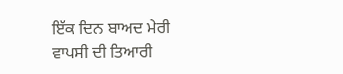ਇੱਕ ਦਿਨ ਬਾਅਦ ਮੇਰੀ
ਵਾਪਸੀ ਦੀ ਤਿਆਰੀ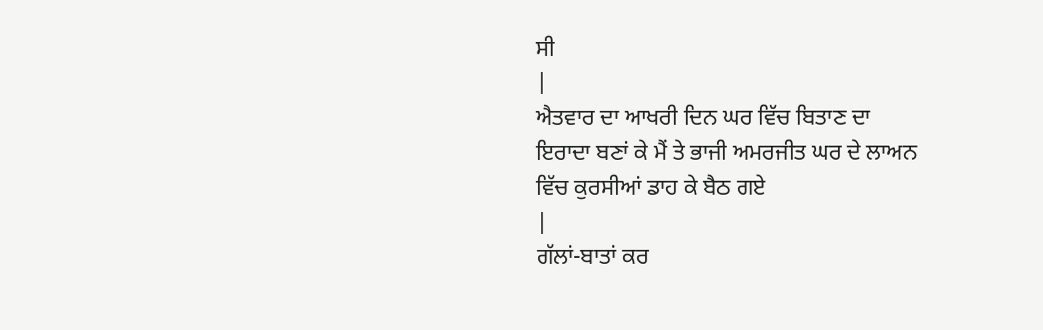ਸੀ
|
ਐਤਵਾਰ ਦਾ ਆਖਰੀ ਦਿਨ ਘਰ ਵਿੱਚ ਬਿਤਾਣ ਦਾ
ਇਰਾਦਾ ਬਣਾਂ ਕੇ ਮੈਂ ਤੇ ਭਾਜੀ ਅਮਰਜੀਤ ਘਰ ਦੇ ਲਾਅਨ
ਵਿੱਚ ਕੁਰਸੀਆਂ ਡਾਹ ਕੇ ਬੈਠ ਗਏ
|
ਗੱਲਾਂ-ਬਾਤਾਂ ਕਰ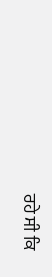ਰਹੇ ਸੀ ਕਿ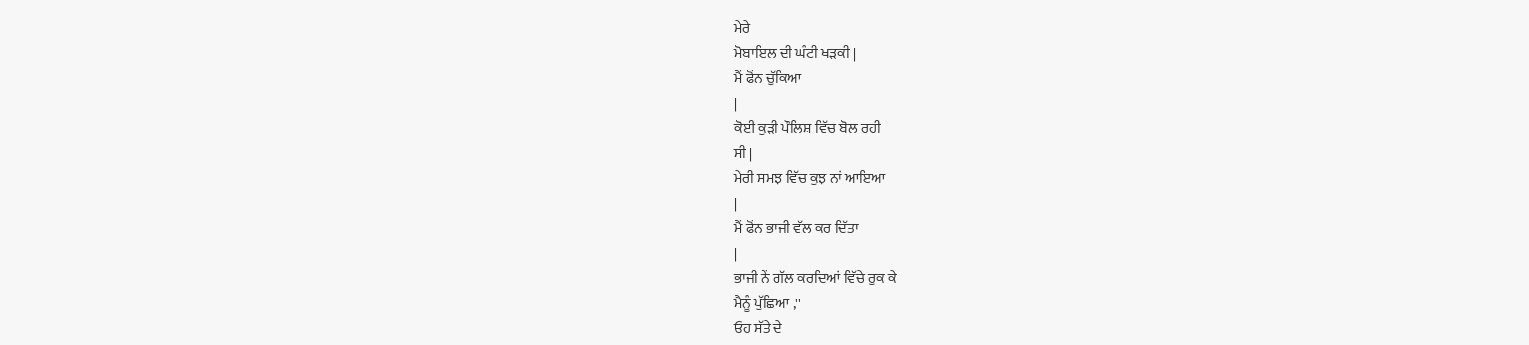ਮੇਰੇ
ਮੋਬਾਇਲ ਦੀ ਘੰਟੀ ਖੜਕੀ |
ਮੈਂ ਫੋਂਨ ਚੁੱਕਿਆ
|
ਕੋਈ ਕੁੜੀ ਪੌਲਿਸ਼ ਵਿੱਚ ਬੋਲ ਰਹੀ
ਸੀ |
ਮੇਰੀ ਸਮਝ ਵਿੱਚ ਕੁਝ ਨਾਂ ਆਇਆ
|
ਮੈਂ ਫੋਂਨ ਭਾਜੀ ਵੱਲ ਕਰ ਦਿੱਤਾ
|
ਭਾਜੀ ਨੇਂ ਗੱਲ ਕਰਦਿਆਂ ਵਿੱਚੇ ਰੁਕ ਕੇ
ਮੈਨੂੰ ਪੁੱਛਿਆ ,''
ਓਹ ਸੱਤੇ ਦੇ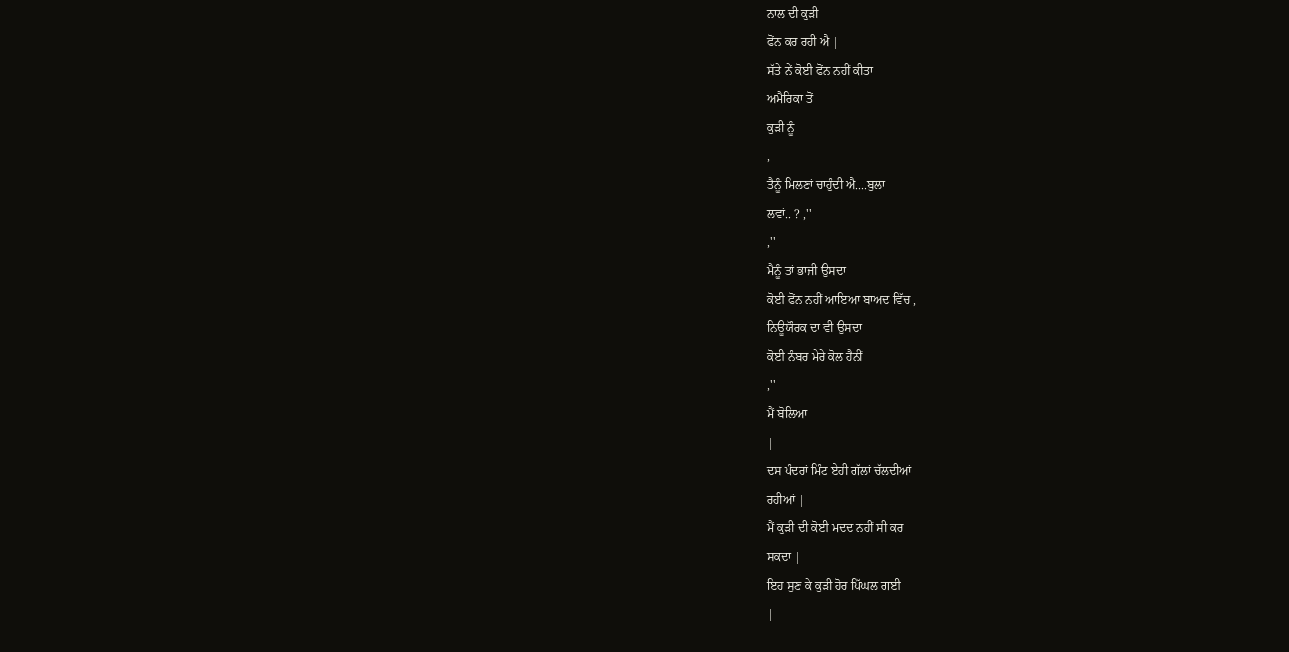ਨਾਲ ਦੀ ਕੁੜੀ
ਫੋਂਨ ਕਰ ਰਹੀ ਐ |
ਸੱਤੇ ਨੇਂ ਕੋਈ ਫੋਂਨ ਨਹੀਂ ਕੀਤਾ
ਅਮੈਰਿਕਾ ਤੋਂ
ਕੁੜੀ ਨੂੰ
,
ਤੈਨੂੰ ਮਿਲਣਾਂ ਚਾਹੁੰਦੀ ਐ....ਬੁਲਾ
ਲਵਾਂ.. ? ,''
,''
ਮੈਨੂੰ ਤਾਂ ਭਾਜੀ ਉਸਦਾ
ਕੋਈ ਫੋਂਨ ਨਹੀਂ ਆਇਆ ਬਾਅਦ ਵਿੱਚ ,
ਨਿਊਯੌਰਕ ਦਾ ਵੀ ਉਸਦਾ
ਕੋਈ ਨੰਬਰ ਮੇਰੇ ਕੋਲ ਹੈਨੀਂ
,''
ਮੈਂ ਬੋਲਿਆ
|
ਦਸ ਪੰਦਰਾਂ ਮਿੰਟ ਏਹੀ ਗੱਲਾਂ ਚੱਲਦੀਆਂ
ਰਹੀਆਂ |
ਮੈਂ ਕੁੜੀ ਦੀ ਕੋਈ ਮਦਦ ਨਹੀਂ ਸੀ ਕਰ
ਸਕਦਾ |
ਇਹ ਸੁਣ ਕੇ ਕੁੜੀ ਹੋਰ ਪਿੱਘਲ ਗਈ
|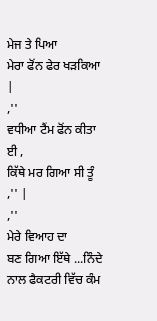ਮੇਜ ਤੇ ਪਿਆ
ਮੇਰਾ ਫੋਂਨ ਫੇਰ ਖੜਕਿਆ
|
,''
ਵਧੀਆ ਟੈਂਮ ਫੋਂਨ ਕੀਤਾ
ਈ ,
ਕਿੱਥੇ ਮਰ ਗਿਆ ਸੀ ਤੂੰ
,'' |
,''
ਮੇਰੇ ਵਿਆਹ ਦਾ
ਬਣ ਗਿਆ ਇੱਥੇ ...ਨਿੰਦੇ ਨਾਲ ਫੈਕਟਰੀ ਵਿੱਚ ਕੰਮ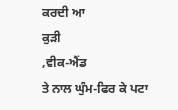ਕਰਦੀ ਆ
ਕੁੜੀ
,ਵੀਕ-ਐਂਡ
ਤੇ ਨਾਲ ਘੁੰਮ-ਫਿਰ ਕੇ ਪਟਾ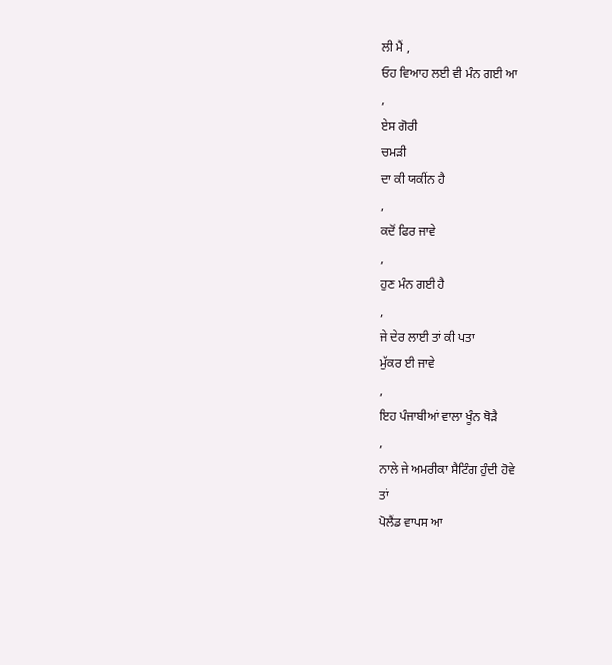ਲੀ ਮੈਂ ,
ਓਹ ਵਿਆਹ ਲਈ ਵੀ ਮੰਨ ਗਈ ਆ
,
ਏਸ ਗੋਰੀ
ਚਮੜੀ
ਦਾ ਕੀ ਯਕੀਂਨ ਹੈ
,
ਕਦੋਂ ਫਿਰ ਜਾਵੇ
,
ਹੁਣ ਮੰਨ ਗਈ ਹੈ
,
ਜੇ ਦੇਰ ਲਾਈ ਤਾਂ ਕੀ ਪਤਾ
ਮੁੱਕਰ ਈ ਜਾਵੇ
,
ਇਹ ਪੰਜਾਬੀਆਂ ਵਾਲਾ ਖੂੰਨ ਥੋੜੈ
,
ਨਾਲੇ ਜੇ ਅਮਰੀਕਾ ਸੈਟਿੰਗ ਹੁੰਦੀ ਹੋਵੇ
ਤਾਂ
ਪੋਲੈਂਡ ਵਾਪਸ ਆ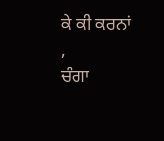ਕੇ ਕੀ ਕਰਨਾਂ
,
ਚੰਗਾ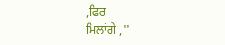,ਫਿਰ
ਮਿਲਾਂਗੇ ,''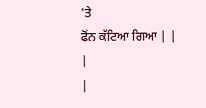'ਤੇ
ਫੋਂਨ ਕੱਟਿਆ ਗਿਆ | |
|
|